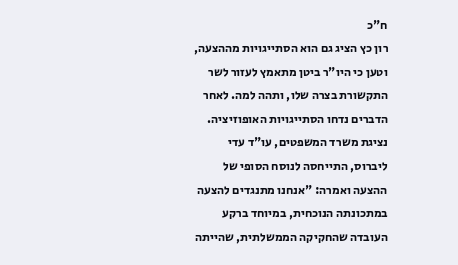ח"כ
רון כץ הציג גם הוא הסתייגויות מההצעה, וטען כי היו"ר ביטן מתאמץ לעזור לשר התקשורת בצרה שלו, ותהה למה. לאחר הדברים נדחו הסתייגויות האופוזיציה.
נציגת משרד המשפטים, עו"ד עדי ליברוס, התייחסה לנוסח הסופי של ההצעה ואמרה: "אנחנו מתנגדים להצעה במתכונתה הנוכחית, במיוחד ברקע העובדה שהחקיקה הממשלתית, שהייתה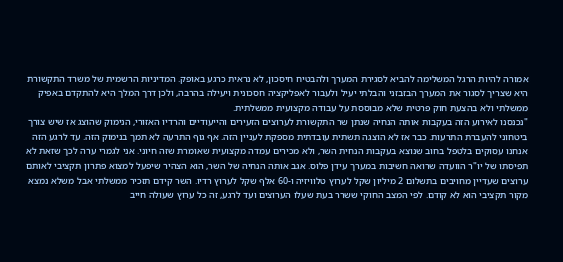אמורה להיות הרגל המשלימה להביא לסגירת המערך ולהבטיח חיסכון, לא נראית כרגע באופק. המדיניות הרשמית של משרד התקשורת היא שצריך לסגור את המערך הבזבזני והבלתי יעיל ולעבור לאפליקציה חסכונית ויעילה בהרבה, ולכן דרך המלך היא להתקדם באפיק ממשלתי ולא בהצעת חוק פרטית שלא מבוססת על עבודה מקצועית ממשלתית.
"נכנסנו לאירוע הזה בעקבות אותה הנחיה שנתן שר התקשורת לערוצים הזעירים והייעודיים והרדיו האזורי, הנימוק שהוצג אז שיש צורך ביטחוני להעברת התרעות. כבר אז לא הוצגה תשתית עובדתית מספקת לעניין הזה. אף גוף התרעה לא תמך בנימוק הזה. עד לרגע הזה אנחנו עסוקים בלטפל בחוב שנוצא בעקבות הנחית השר, ולא מכירים עמדה מקצועית שאומרת שזה חיוני. אני לגמרי ערה לכך שזאת לא תפיסתו של יו"ר הוועדה שרואה חשיבות במערך עידן פלוס. אגב אותה הנחיה של השר, הוא הצהיר שיפעל למצוא פתרון תקציבי לאותם ערוצים שעדיין מחויבים בתשלום 2 מיליון שקל לערוץ טלוויזיה ו-60 אלף שקל לערוץ רדיו. השר קידם תזכיר ממשלתי אבל משלא נמצא מקור תקציבי הוא לא קודם. לפי המצב החוקי ששרר בעת שעלו הערוצים ועד לרגע, זה כל ערוץ שעולה חייב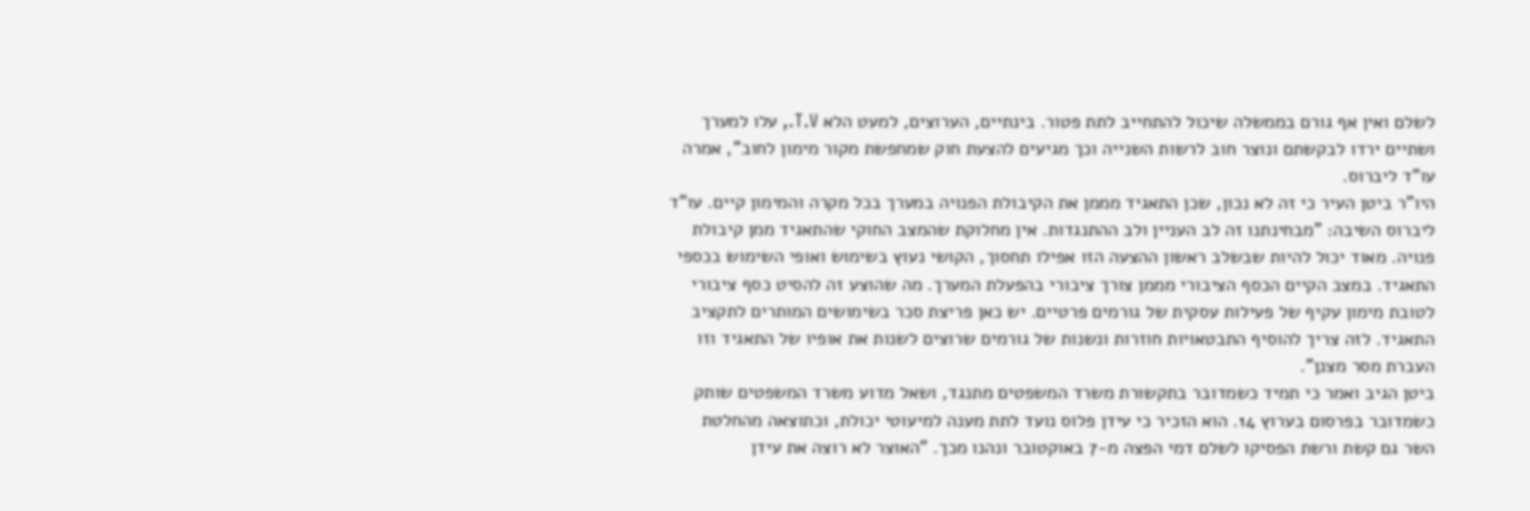לשלם ואין אף גורם בממשלה שיכול להתחייב לתת פטור. בינתיים, הערוצים, למעט הלא T.V., עלו למערך ושתיים ירדו לבקשתם ונוצר חוב לרשות השנייה וכך מגיעים להצעת חוק שמחפשת מקור מימון לחוב", אמרה עו"ד ליברוס.
היו"ר ביטן העיר כי זה לא נכון, שכן התאגיד מממן את הקיבולת הפנויה במערך בכל מקרה והמימון קיים. עו"ד ליברוס השיבה: "מבחינתנו זה לב העניין ולב ההתנגדות. אין מחלוקת שהמצב החוקי שהתאגיד ממן קיבולת פנויה. מאוד יכול להיות שבשלב ראשון ההצעה הזו אפילו תחסוך, הקושי נעוץ בשימוש ואופי השימוש בכספי התאגיד. במצב הקיים הכסף הציבורי מממן צורך ציבורי בהפעלת המערך. מה שהוצע זה להסיט כסף ציבורי לטובת מימון עקיף של פעילות עסקית של גורמים פרטיים. יש כאן פריצת סכר בשימושים המותרים לתקציב התאגיד. לזה צריך להוסיף התבטאויות חוזרות ונשנות של גורמים שרוצים לשנות את אופיו של התאגיד וזו העברת מסר מצנן".
ביטן הגיב ואמר כי תמיד כשמדובר בתקשורת משרד המשפטים מתנגד, ושאל מדוע משרד המשפטים שותק כשמדובר בפרסום בערוץ 14. הוא הזכיר כי עידן פלוס נועד לתת מענה למיעוטי יכולת, וכתוצאה מהחלטת השר גם קשת ורשת הפסיקו לשלם דמי הפצה מ-7 באוקטובר ונהנו מכך. "האוצר לא רוצה את עידן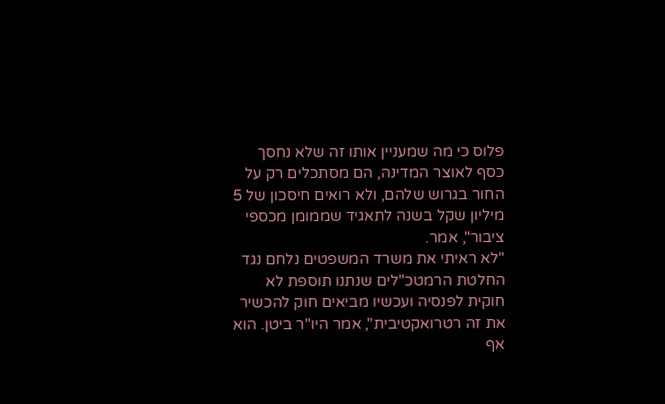פלוס כי מה שמעניין אותו זה שלא נחסך כסף לאוצר המדינה, הם מסתכלים רק על החור בגרוש שלהם, ולא רואים חיסכון של 5 מיליון שקל בשנה לתאגיד שממומן מכספי ציבור", אמר.
"לא ראיתי את משרד המשפטים נלחם נגד החלטת הרמטכ"לים שנתנו תוספת לא חוקית לפנסיה ועכשיו מביאים חוק להכשיר את זה רטרואקטיבית", אמר היו"ר ביטן. הוא אף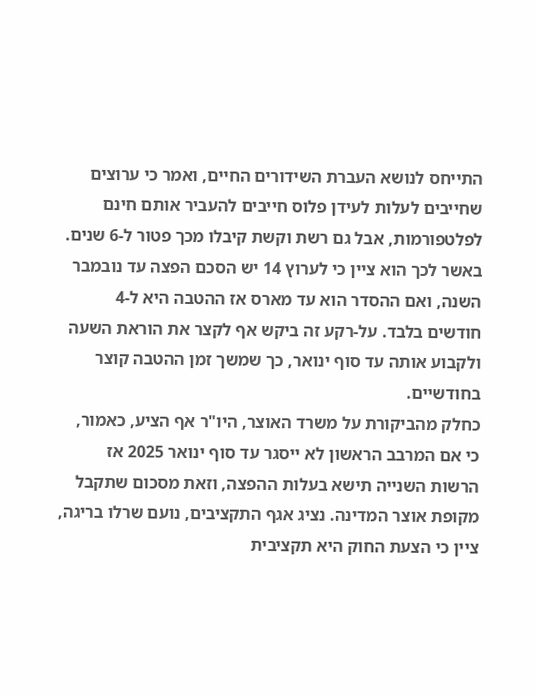התייחס לנושא העברת השידורים החיים, ואמר כי ערוצים שחייבים לעלות לעידן פלוס חייבים להעביר אותם חינם לפלטפורמות, אבל גם רשת וקשת קיבלו מכך פטור ל-6 שנים. באשר לכך הוא ציין כי לערוץ 14 יש הסכם הפצה עד נובמבר השנה, ואם ההסדר הוא עד מארס אז ההטבה היא ל-4 חודשים בלבד. על-רקע זה ביקש אף לקצר את הוראת השעה ולקבוע אותה עד סוף ינואר, כך שמשך זמן ההטבה קוצר בחודשיים.
כחלק מהביקורת על משרד האוצר, היו"ר אף הציע, כאמור, כי אם המרבב הראשון לא ייסגר עד סוף ינואר 2025 אז
הרשות השנייה תישא בעלות ההפצה, וזאת מסכום שתקבל מקופת אוצר המדינה. נציג אגף התקציבים, נועם שרלו בריגה, ציין כי הצעת החוק היא תקציבית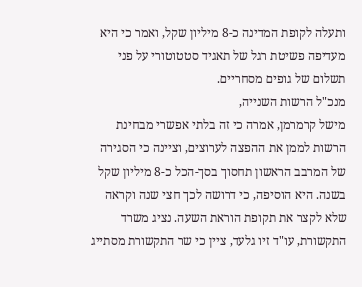ותעלה לקופת המדינה כ-8 מיליון שקל, ואמר כי היא מעדיפה פשיטת רגל של תאגיד סטטוטורי על פני תשלום של גופים מסחריים.
מנכ"ל הרשות השנייה,
מישל קרמרמן, אמרה כי זה בלתי אפשרי מבחינת הרשות לממן את ההפצה לערוצים, וציינה כי הסגירה של המרבב הראשון תחסוך בסך-הכל כ-8 מיליון שקל בשנה. היא הוסיפה, כי דרושה לכך חצי שנה וקראה שלא לקצר את תקופת הוראת השעה. נציג משרד התקשורת, עו"ד זיו גלעד, ציין כי שר התקשורת מסתייג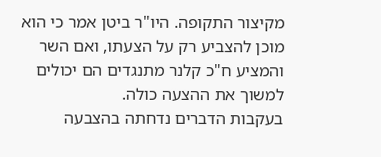מקיצור התקופה. היו"ר ביטן אמר כי הוא מוכן להצביע רק על הצעתו, ואם השר והמציע ח"כ קלנר מתנגדים הם יכולים למשוך את ההצעה כולה.
בעקבות הדברים נדחתה בהצבעה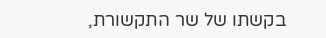בקשתו של שר התקשורת,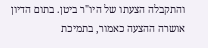והתקבלה הצעתו של היו"ר ביטן. בתום הדיון אושרה ההצעה כאמור, בתמיכת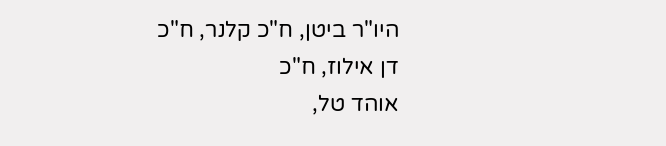היו"ר ביטן, ח"כ קלנר, ח"כ
דן אילוז, ח"כ
אוהד טל,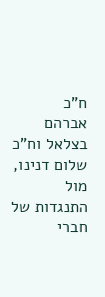ח"כ
אברהם בצלאל וח"כ
שלום דנינו, מול התנגדות של חברי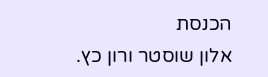הכנסת
אלון שוסטר ורון כץ.